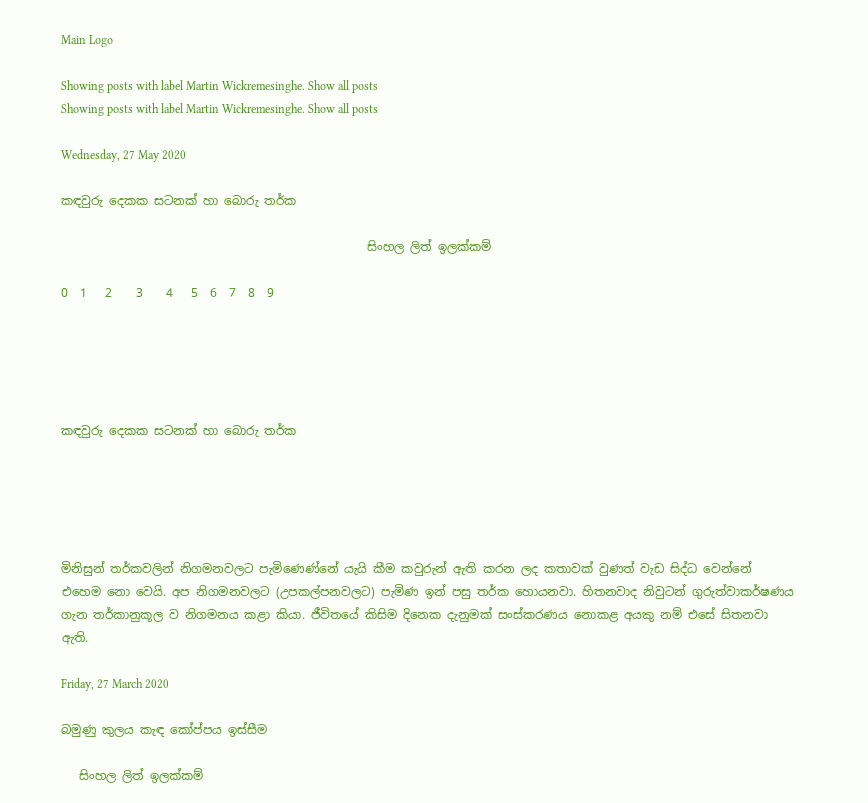Main Logo

Showing posts with label Martin Wickremesinghe. Show all posts
Showing posts with label Martin Wickremesinghe. Show all posts

Wednesday, 27 May 2020

කඳවුරු දෙකක සටනක් හා බොරු තර්ක

                                                   සිංහල ලිත් ඉලක්කම්

0  1   2    3    4   5  6  7  8  9





කඳවුරු දෙකක සටනක් හා බොරු තර්ක





මිනිසුන් තර්කවලින් නිගමනවලට පැමිණෙණ්නේ යැයි කීම කවුරුන් ඇති කරන ලද කතාවක් වුණත් වැඩ සිද්ධ වෙන්නේ එහෙම නො වෙයි. අප නිගමනවලට (උපකල්පනවලට) පැමිණ ඉන් පසු තර්ක හොයනවා. හිතනවාද නිවුටන් ගුරුත්වාකර්ෂණය ගැන තර්කානුකූල ව නිගමනය කළා කියා. ජීවිතයේ කිසිම දිනෙක දැනුමක් සංස්කරණය නොකළ අයකු නම් එසේ සිතනවා ඇති.

Friday, 27 March 2020

බමුණු කුලය කැඳ කෝප්පය ඉස්සීම

   සිංහල ලිත් ඉලක්කම්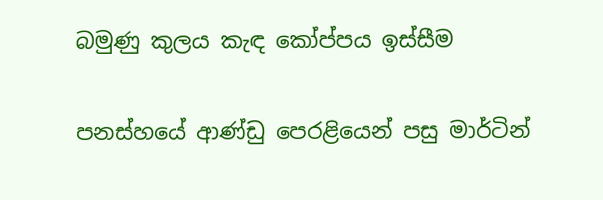බමුණු කුලය කැඳ කෝප්පය ඉස්සීම

පනස්හයේ ආණ්ඩු පෙරළියෙන් පසු මාර්ටින්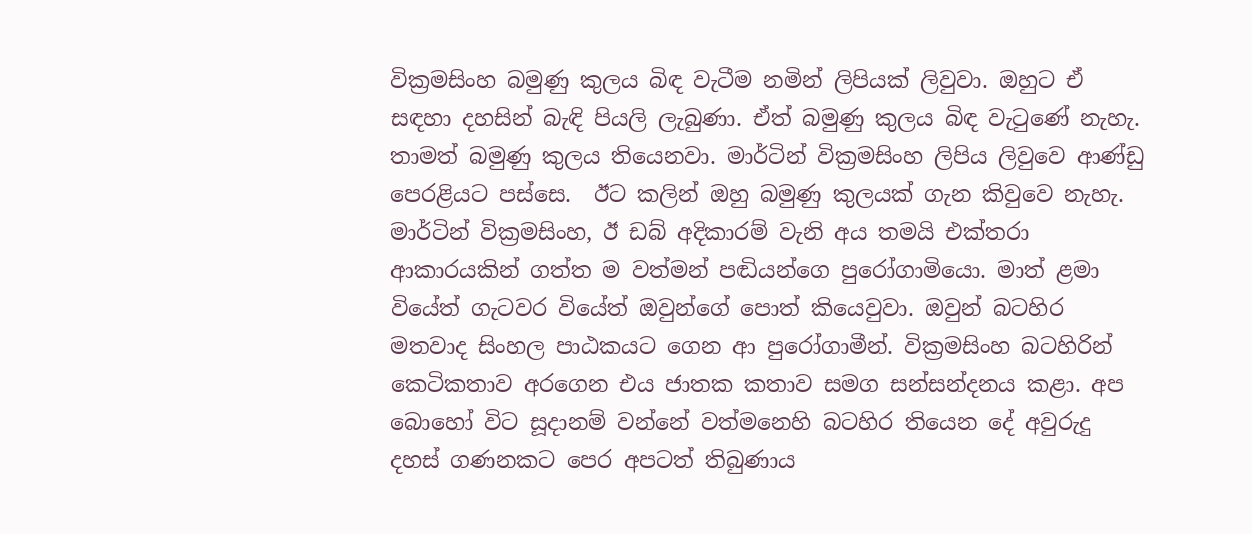වික්‍රමසිංහ බමුණු කුලය බිඳ වැටීම නමින් ලිපියක් ලිවුවා. ඔහුට ඒ සඳහා දහසින් බැඳි පියලි ලැබුණා. ඒත් බමුණු කුලය බිඳ වැටුණේ නැහැ. තාමත් බමුණු කුලය තියෙනවා. මාර්ටින් වික්‍රමසිංහ ලිපිය ලිවුවෙ ආණ්ඩු පෙරළියට පස්සෙ.  ඊට කලින් ඔහු බමුණු කුලයක් ගැන කිවුවෙ නැහැ. මාර්ටින් වික්‍රමසිංහ, ඊ ඩබ් අදිකාරම් වැනි අය තමයි එක්තරා ආකාරයකින් ගත්ත ම වත්මන් පඬියන්ගෙ පුරෝගාමියො. මාත් ළමා වියේත් ගැටවර වියේත් ඔවුන්ගේ පොත් කියෙවුවා. ඔවුන් බටහිර මතවාද සිංහල පාඨකයට ගෙන ආ පුරෝගාමීන්. වික්‍රමසිංහ බටහිරින් කෙටිකතාව අරගෙන එය ජාතක කතාව සමග සන්සන්දනය කළා. අප බොහෝ විට සූදානම් වන්නේ වත්මනෙහි බටහිර තියෙන දේ අවුරුදු දහස් ගණනකට පෙර අපටත් තිබුණාය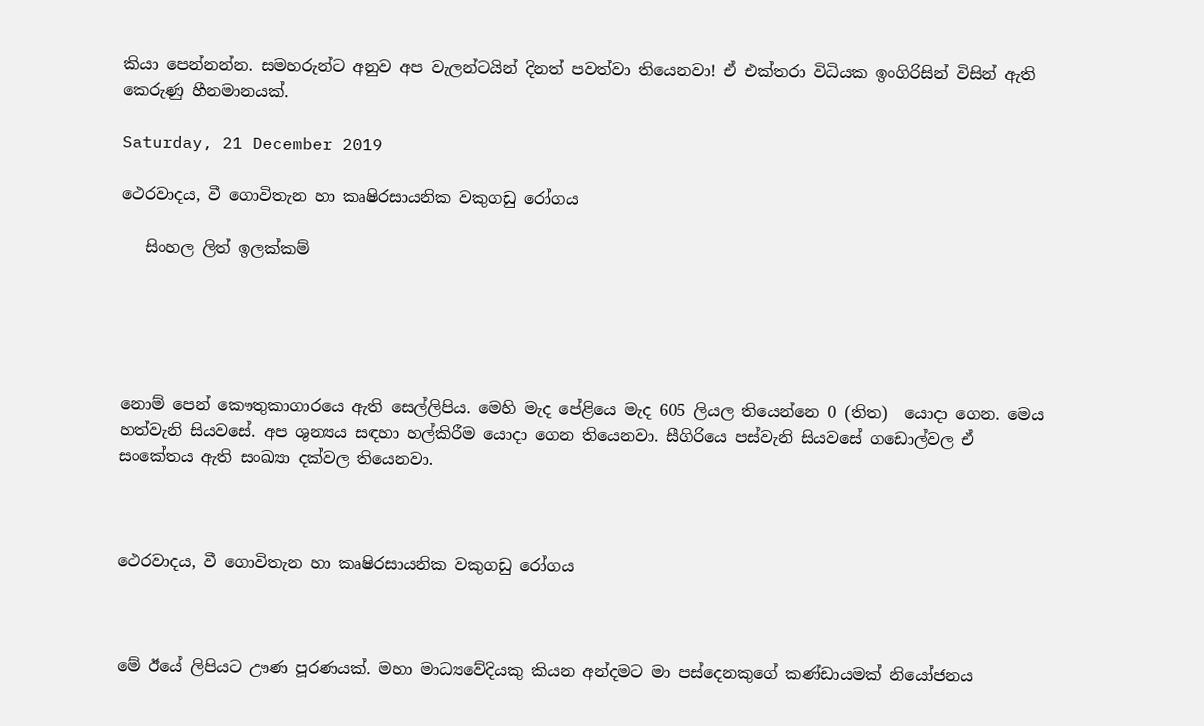කියා පෙන්නන්න. සමහරුන්ට අනුව අප වැලන්ටයින් දිනත් පවත්වා තියෙනවා! ඒ එක්තරා විධියක ඉංගිරිසින් විසින් ඇති කෙරුණු හීනමානයක්.

Saturday, 21 December 2019

ථෙරවාදය, වී ගොවිතැන හා කෘෂිරසායනික වකුගඩු රෝගය

   සිංහල ලිත් ඉලක්කම්





නොම් පෙන් කෞතුකාගාරයෙ ඇති සෙල්ලිපිය. මෙහි මැද පේළියෙ මැද 605 ලියල තියෙන්නෙ 0 (තිත)  යොදා ගෙන. මෙය හත්වැනි සියවසේ. අප ශුන්‍යය සඳහා හල්කිරීම යොදා ගෙන තියෙනවා. සීගිරියෙ පස්වැනි සියවසේ ගඩොල්වල ඒ සංකේතය ඇති සංඛ්‍යා දක්වල තියෙනවා.



ථෙරවාදය, වී ගොවිතැන හා කෘෂිරසායනික වකුගඩු රෝගය



මේ ඊයේ ලිපියට ඌණ පූරණයක්. මහා මාධ්‍යවේදියකු කියන අන්දමට මා පස්දෙනකුගේ කණ්ඩායමක් නියෝජනය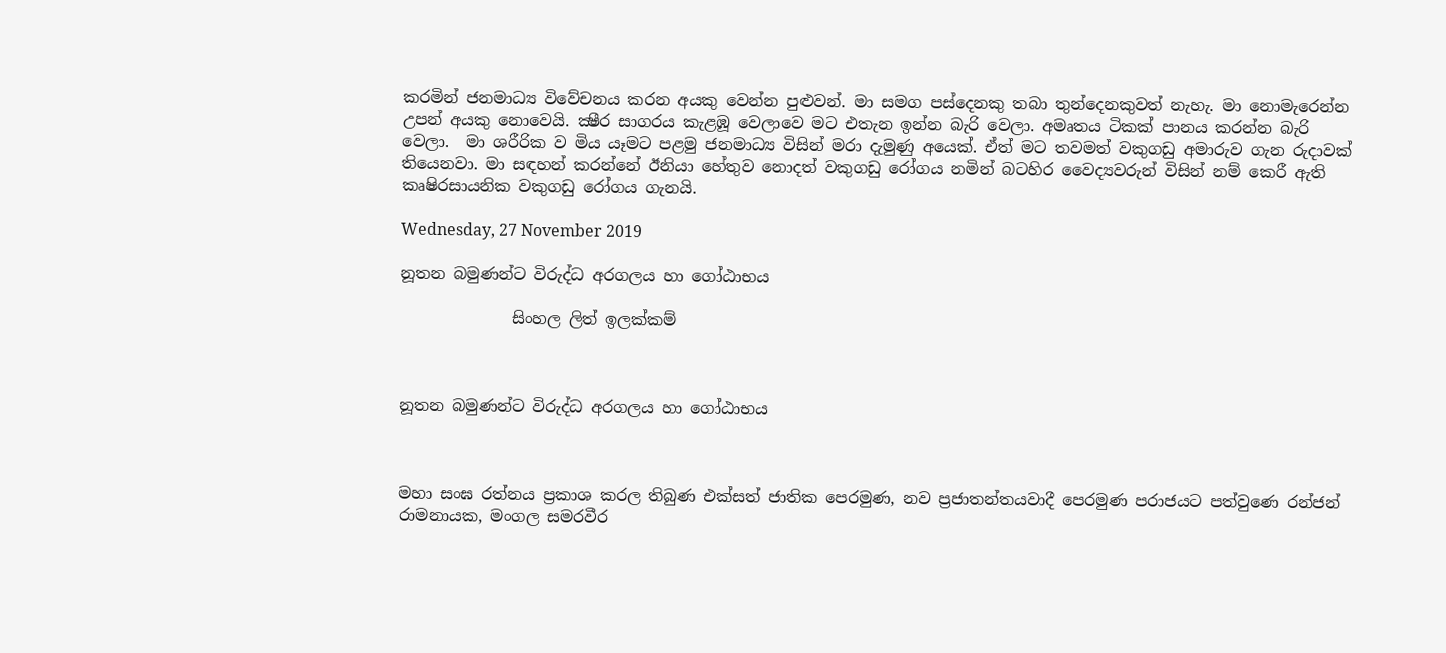කරමින් ජනමාධ්‍ය විවේචනය කරන අයකු වෙන්න පුළුවන්. මා සමග පස්දෙනකු තබා තුන්දෙනකුවත් නැහැ. මා නොමැරෙන්න උපන් අයකු නොවෙයි. ක්‍ෂීර සාගරය කැළඹූ වෙලාවෙ මට එතැන ඉන්න බැරි වෙලා. අමෘතය ටිකක් පානය කරන්න බැරි වෙලා.  මා ශරීරික ව මිය යෑමට පළමු ජනමාධ්‍ය විසින් මරා දැමුණු අයෙක්. ඒත් මට තවමත් වකුගඩු අමාරුව ගැන රුදාවක් තියෙනවා. මා සඳහන් කරන්නේ ඊනියා හේතුව නොදත් වකුගඩු රෝගය නමින් බටහිර වෛද්‍යවරුන් විසින් නම් කෙරී ඇති කෘෂිරසායනික වකුගඩු රෝගය ගැනයි.

Wednesday, 27 November 2019

නූතන බමුණන්ට විරුද්ධ අරගලය හා ගෝඨාභය

              සිංහල ලිත් ඉලක්කම්



නූතන බමුණන්ට විරුද්ධ අරගලය හා ගෝඨාභය



මහා සංඝ රත්නය ප්‍රකාශ කරල තිබුණ එක්සත් ජාතික පෙරමුණ, නව ප්‍රජාතන්තයවාදී පෙරමුණ පරාජයට පත්වුණෙ රන්ජන් රාමනායක, මංගල සමරවීර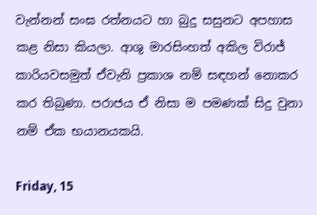වැන්නන් සංඝ රත්නයට හා බුදු සසුනට අපහාස කළ නිසා කියලා. ආශු මාරසිංහත් අකිල විරාජ් කාරියවසමුත් ඒවැනි ප්‍රකාශ නම් සඳහන් නොකර කර තිබුණා. පරාජය ඒ නිසා ම පමණක් සිදු වුනා නම් ඒක භයානයකයි.

Friday, 15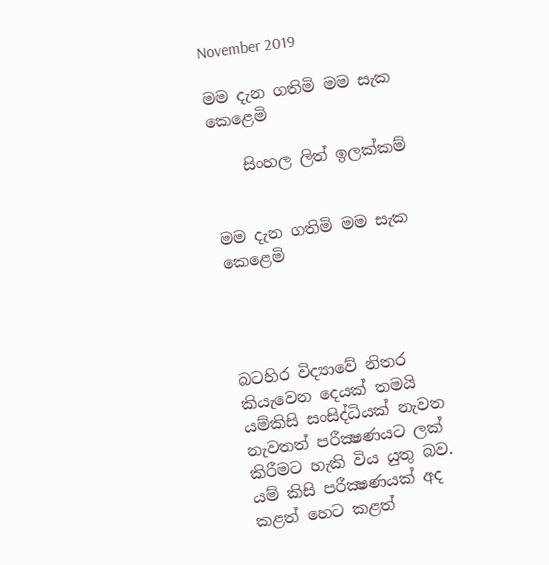November 2019

මම දැන ගතිමි මම සැක කෙළෙමි

    සිංහල ලිත් ඉලක්කම්


මම දැන ගතිමි මම සැක කෙළෙමි




බටහිර විද්‍යාවේ නිතර කියැවෙන දෙයක් තමයි යම්කිසි සංසිද්ධියක් නැවත නැවතත් පරීක්‍ෂණයට ලක් කිරීමට හැකි විය යුතු බව.  යම් කිසි පරීක්‍ෂණයක් අද කළත් හෙට කළත්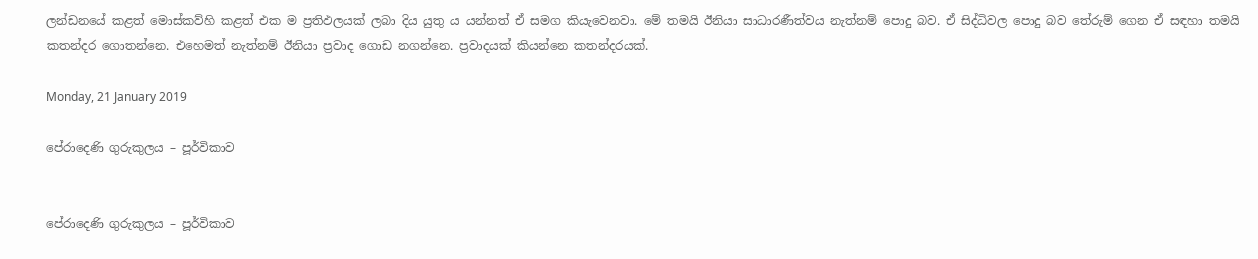ලන්ඩනයේ කළත් මොස්කව්හි කළත් එක ම ප්‍රතිඵලයක් ලබා දිය යුතු ය යන්නත් ඒ සමග කියැවෙනවා. මේ තමයි ඊනියා සාධාරණීත්වය නැත්නම් පොදු බව. ඒ සිද්ධිවල පොදු බව තේරුම් ගෙන ඒ සඳහා තමයි කතන්දර ගොතන්නෙ. එහෙමත් නැත්නම් ඊනියා ප්‍රවාද ගොඩ නගන්නෙ. ප්‍රවාදයක් කියන්නෙ කතන්දරයක්.

Monday, 21 January 2019

පේරාදෙණි ගුරුකුලය – පූර්විකාව


පේරාදෙණි ගුරුකුලය – පූර්විකාව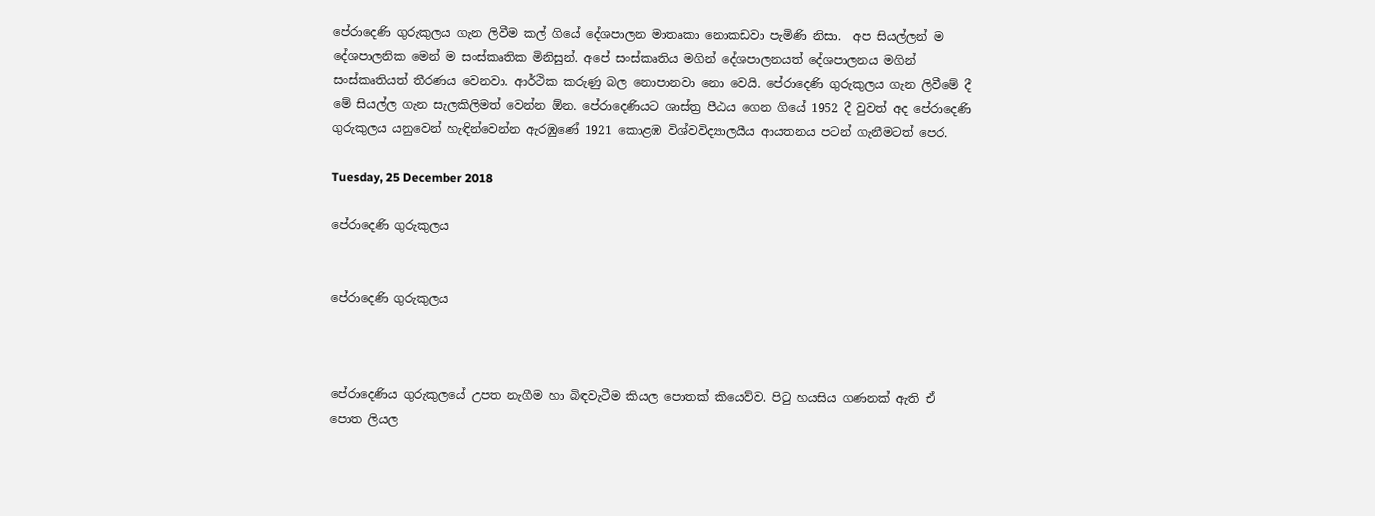පේරාදෙණි ගුරුකුලය ගැන ලිවීම කල් ගියේ දේශපාලන මාතෘකා නොකඩවා පැමිණි නිසා.  අප සියල්ලන් ම දේශපාලනික මෙන් ම සංස්කෘතික මිනිසුන්. අපේ සංස්කෘතිය මගින් දේශපාලනයත් දේශපාලනය මගින් සංස්කෘතියත් තීරණය වෙනවා. ආර්ථික කරුණු බල නොපානවා නො වෙයි. පේරාදෙණි ගුරුකුලය ගැන ලිවීමේ දී මේ සියල්ල ගැන සැලකිලිමත් වෙන්න ඕන. පේරාදෙණියට ශාස්ත්‍ර පීඨය ගෙන ගියේ 1952 දී වුවත් අද පේරාදෙණි ගුරුකුලය යනුවෙන් හැඳින්වෙන්න ඇරඹුණේ 1921 කොළඹ විශ්වවිද්‍යාලයීය ආයතනය පටන් ගැනීමටත් පෙර.

Tuesday, 25 December 2018

පේරාදෙණි ගුරුකුලය


පේරාදෙණි ගුරුකුලය



පේරාදෙණිය ගුරුකුලයේ උපත නැගීම හා බිඳවැටීම කියල පොතක් කියෙව්ව. පිටු හයසිය ගණනක් ඇති ඒ පොත ලියල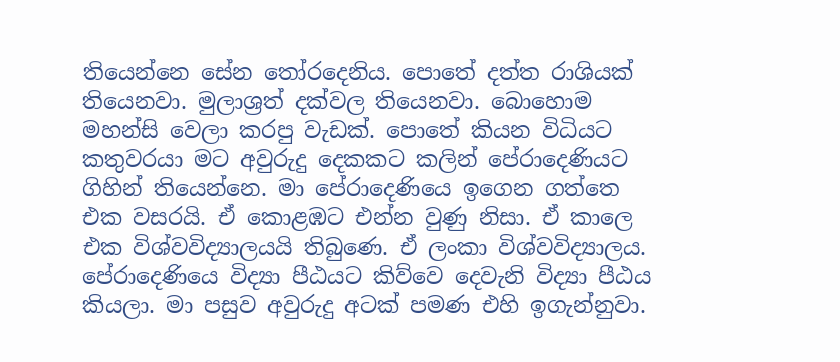තියෙන්නෙ සේන තෝරදෙනිය. පොතේ දත්ත රාශියක් තියෙනවා. මුලාශ්‍රත් දක්වල තියෙනවා. බොහොම මහන්සි වෙලා කරපු වැඩක්. පොතේ කියන විධියට කතුවරයා මට අවුරුදු දෙකකට කලින් පේරාදෙණියට ගිහින් තියෙන්නෙ. මා පේරාදෙණියෙ ඉගෙන ගත්තෙ එක වසරයි. ඒ කොළඹට එන්න වුණු නිසා. ඒ කාලෙ එක විශ්වවිද්‍යාලයයි තිබුණෙ. ඒ ලංකා විශ්වවිද්‍යාලය. පේරාදෙණියෙ විද්‍යා පීඨයට කිව්වෙ දෙවැනි විද්‍යා පීඨය කියලා. මා පසුව අවුරුදු අටක් පමණ එහි ඉගැන්නුවා.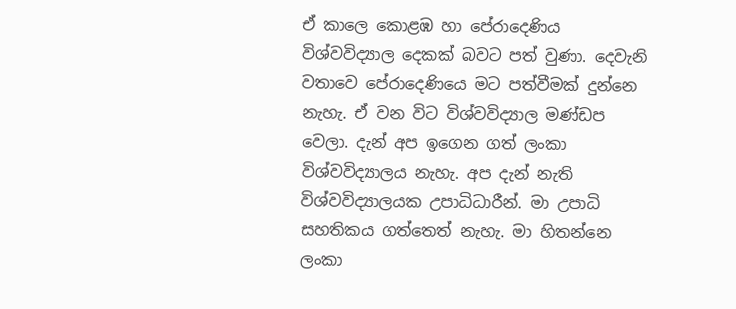ඒ කාලෙ කොළඹ හා පේරාදෙණිය විශ්වවිද්‍යාල දෙකක් බවට පත් වුණා. දෙවැනි වතාවෙ පේරාදෙණියෙ මට පත්වීමක් දුන්නෙ නැහැ. ඒ වන විට විශ්වවිද්‍යාල මණ්ඩප වෙලා. දැන් අප ඉගෙන ගත් ලංකා විශ්වවිද්‍යාලය නැහැ. අප දැන් නැති විශ්වවිද්‍යාලයක උපාධිධාරීන්. මා උපාධි සහතිකය ගත්තෙත් නැහැ. මා හිතන්නෙ ලංකා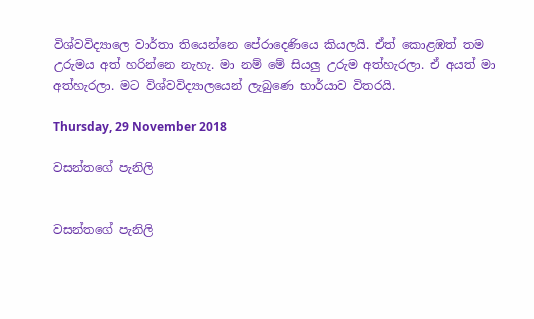විශ්වවිද්‍යාලෙ වාර්තා තියෙන්නෙ පේරාදෙණියෙ කියලයි. ඒත් කොළඹත් තම උරුමය අත් හරින්නෙ නැහැ. මා නම් මේ සියලු උරුම අත්හැරලා. ඒ අයත් මා අත්හැරලා. මට විශ්වවිද්‍යාලයෙන් ලැබුණෙ භාර්යාව විතරයි.

Thursday, 29 November 2018

වසන්තගේ පැනිලි


වසන්තගේ පැනිලි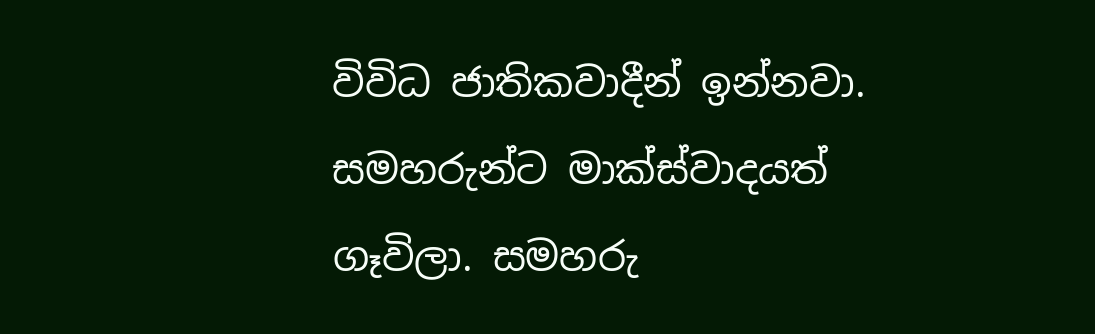විවිධ ජාතිකවාදීන් ඉන්නවා. සමහරුන්ට මාක්ස්වාදයත් ගෑවිලා. සමහරු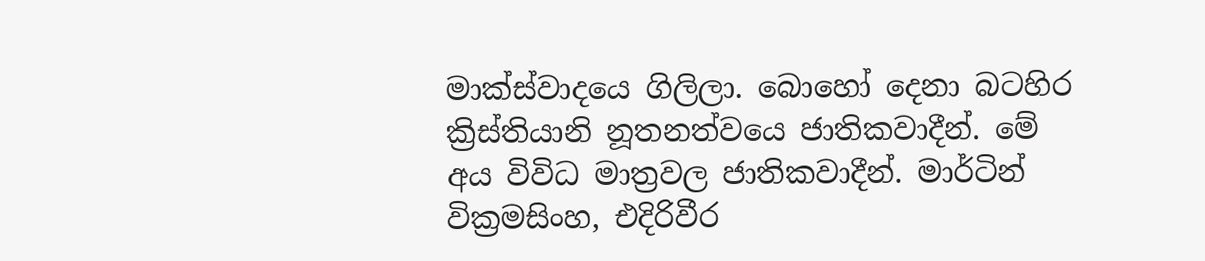මාක්ස්වාදයෙ ගිලිලා. බොහෝ දෙනා බටහිර ක්‍රිස්තියානි නූතනත්වයෙ ජාතිකවාදීන්. මේ අය විවිධ මාත්‍රවල ජාතිකවාදීන්. මාර්ටින් වික්‍රමසිංහ, එදිරිවීර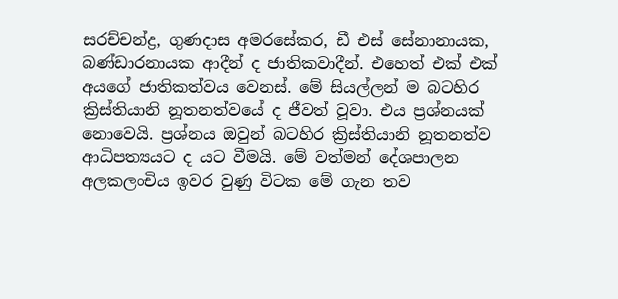සරච්චන්ද්‍ර, ගුණදාස අමරසේකර, ඩී එස් සේනානායක, බණ්ඩාරනායක ආදීන් ද ජාතිකවාදීන්. එහෙත් එක් එක් අයගේ ජාතිකත්වය වෙනස්. මේ සියල්ලන් ම බටහිර ක්‍රිස්තියානි නූතනත්වයේ ද ජීවත් වූවා. එය ප්‍රශ්නයක් නොවෙයි. ප්‍රශ්නය ඔවුන් බටහිර ක්‍රිස්තියානි නූතනත්ව ආධිපත්‍යයට ද යට වීමයි. මේ වත්මන් දේශපාලන අලකලංචිය ඉවර වුණු විටක මේ ගැන තව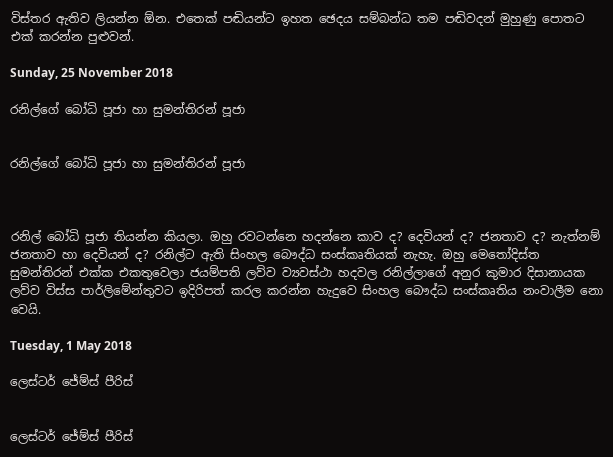විස්තර ඇතිව ලියන්න ඕන. එතෙක් පඬියන්ට ඉහත ඡෙදය සම්බන්ධ තම පඬිවදන් මුහුණු පොතට එක් කරන්න පුළුවන්.

Sunday, 25 November 2018

රනිල්ගේ බෝධි පූජා හා සුමන්තිරන් පූජා


රනිල්ගේ බෝධි පූජා හා සුමන්තිරන් පූජා



රනිල් බෝධි පූජා තියන්න කියලා. ඔහු රවටන්නෙ හදන්නෙ කාව ද? දෙවියන් ද? ජනතාව ද? නැත්නම් ජනතාව හා දෙවියන් ද? රනිල්ට ඇති සිංහල බෞද්ධ සංස්කෘතියක් නැහැ. ඔහු මෙතෝදිස්ත සුමන්තිරන් එක්ක එකතුවෙලා ජයම්පති ලව්ව ව්‍යවස්ථා හදවල රනිල්ලාගේ අනුර කුමාර දිසානායක ලව්ව විස්ස පාර්ලිමේන්තුවට ඉදිරිපත් කරල කරන්න හැදුවෙ සිංහල බෞද්ධ සංස්කෘතිය නංවාලීම නො වෙයි.

Tuesday, 1 May 2018

ලෙස්ටර් ජේම්ස් පීරිස්


ලෙස්ටර් ජේම්ස් පීරිස්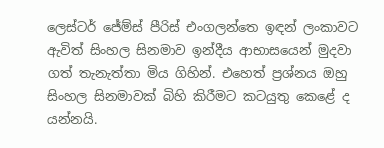ලෙස්ටර් ජේම්ස් පීරිස් එංගලන්තෙ ඉඳන් ලංකාවට ඇවිත් සිංහල සිනමාව ඉන්දීය ආභාසයෙන් මුදවා ගත් තැනැත්තා මිය ගිහින්. එහෙත් ප්‍රශ්නය ඔහු සිංහල සිනමාවක් බිහි කිරීමට කටයුතු කෙළේ ද යන්නයි.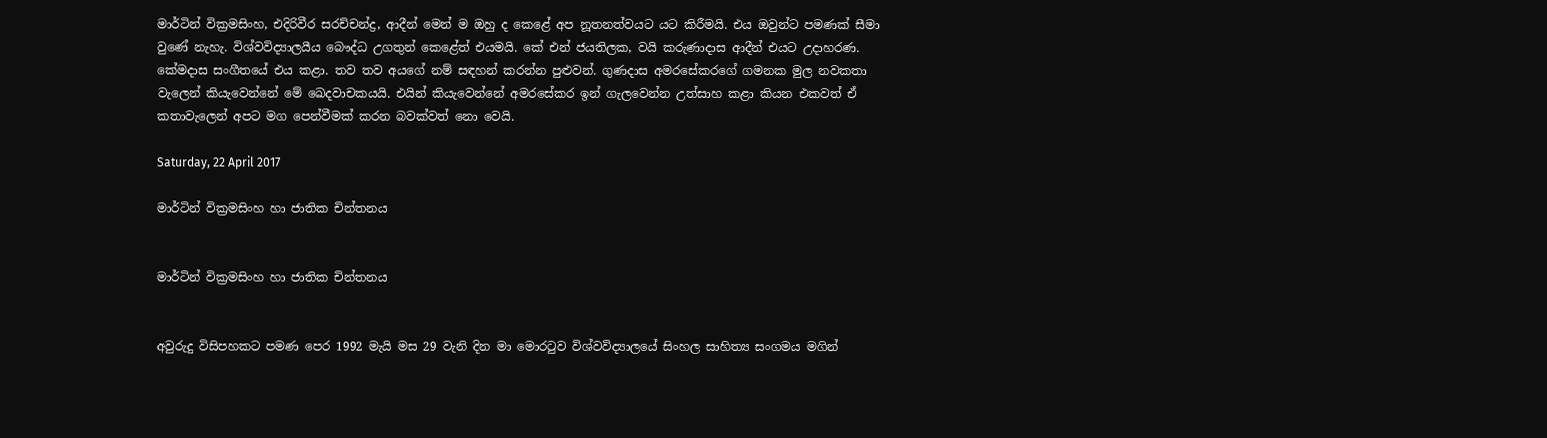මාර්ටින් වික්‍රමසිංහ, එදිරිවීර සරච්චන්ද්‍ර, ආදීන් මෙන් ම ඔහු ද කෙළේ අප නූතනත්වයට යට කිරීමයි. එය ඔවුන්ට පමණක් සීමා වුණේ නැහැ. විශ්වවිද්‍යාලයීය බෞද්ධ උගතුන් කෙළේත් එයමයි. කේ එන් ජයතිලක, වයි කරුණාදාස ආදීන් එයට උදාහරණ. කේමදාස සංගීතයේ එය කළා. තව තව අයගේ නම් සඳහන් කරන්න පුළුවන්. ගුණදාස අමරසේකරගේ ගමනක මුල නවකතා වැලෙන් කියැවෙන්නේ මේ ඛෙදවාචකයයි. එයින් කියැවෙන්නේ අමරසේකර ඉන් ගැලවෙන්න උත්සාහ කළා කියන එකවත් ඒ කතාවැලෙන් අපට මග පෙන්වීමක් කරන බවක්වත් නො වෙයි.

Saturday, 22 April 2017

මාර්ටින් වික්‍රමසිංහ හා ජාතික චින්තනය


මාර්ටින් වික්‍රමසිංහ හා ජාතික චින්තනය


අවුරුදු විසිපහකට පමණ පෙර 1992 මැයි මස 29 වැනි දින මා මොරටුව විශ්වවිද්‍යාලයේ සිංහල සාහිත්‍ය සංගමය මගින්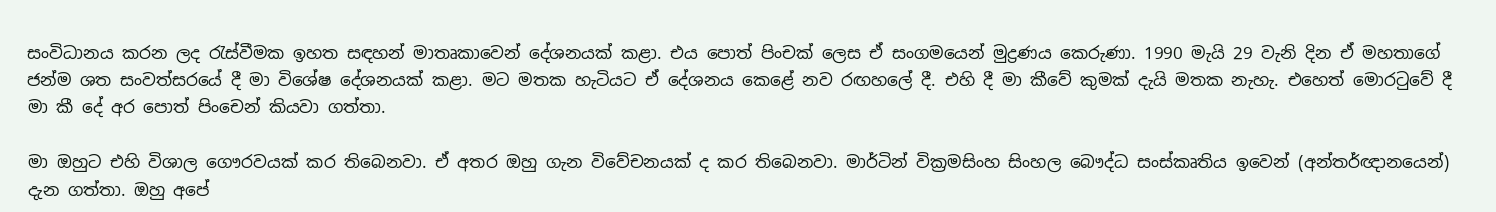සංවිධානය කරන ලද රැස්වීමක ඉහත සඳහන් මාතෘකාවෙන් දේශනයක් කළා. එය පොත් පිංචක් ලෙස ඒ සංගමයෙන් මුද්‍රණය කෙරුණා. 1990 මැයි 29 වැනි දින ඒ මහතාගේ ජන්ම ශත සංවත්සරයේ දී මා විශේෂ දේශනයක් කළා. මට මතක හැටියට ඒ දේශනය කෙළේ නව රඟහලේ දී. එහි දී මා කීවේ කුමක් දැයි මතක නැහැ. එහෙත් මොරටුවේ දී මා කී දේ අර පොත් පිංචෙන් කියවා ගත්තා.

මා ඔහුට එහි විශාල ගෞරවයක් කර තිබෙනවා. ඒ අතර ඔහු ගැන විවේචනයක් ද කර තිබෙනවා. මාර්ටින් වික්‍රමසිංහ සිංහල බෞද්ධ සංස්කෘතිය ඉවෙන් (අන්තර්ඥානයෙන්) දැන ගත්තා. ඔහු අපේ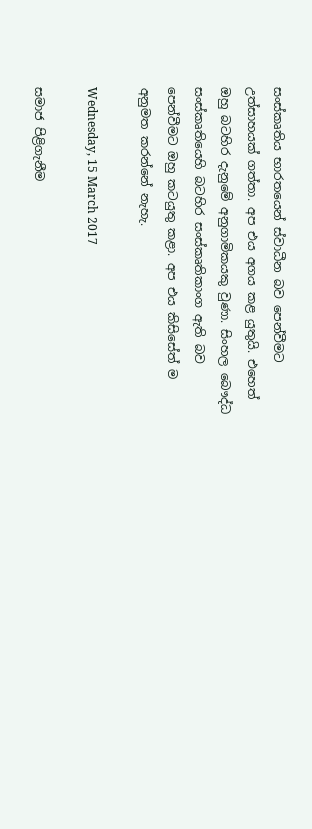සංස්කෘතිය භාරතයෙන් ස්වාධීන බව පෙන්වීමට උත්සාහයක් ගත්තා. අප එය අගය කළ යුතුයි. එහෙත් ඔහු බටහිර දැනුමේ අනුගාමිකයකු වුණා. සිංහල බෞද්ධ සංස්කෘතියෙහි බටහිර සංස්කෘතිකාංග ඇති බව පෙන්වීමට ඔහු කටයුතු කළා. අප එය කිසිසේත් ම අනුමත කරන්නේ නැහැ.

Wednesday, 15 March 2017

සමාජ පිළිගැනීම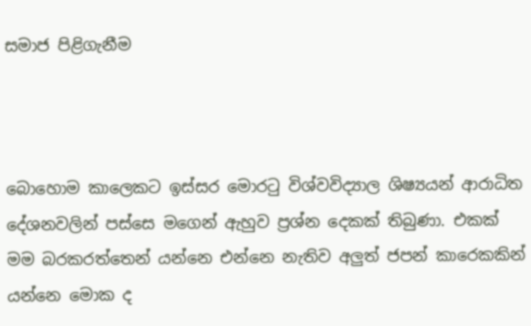සමාජ පිළිගැනීම



බොහොම කාලෙකට ඉස්සර මොරටු විශ්වවිද්‍යාල ශිෂ්‍යයන් ආරාධිත දේශනවලින් පස්සෙ මගෙන් ඇහුව ප්‍රශ්න දෙකක් තිබුණා. එකක් මම බරකරත්තෙන් යන්නෙ එන්නෙ නැතිව අලුත් ජපන් කාරෙකකින් යන්නෙ මොක ද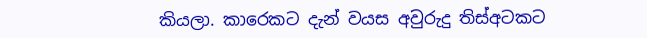කියලා. කාරෙකට දැන් වයස අවුරුදු තිස්අටකට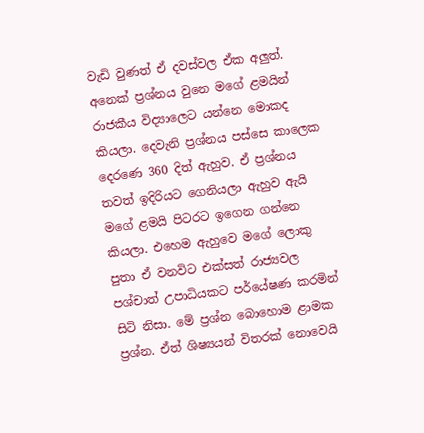වැඩි වුණත් ඒ දවස්වල ඒක අලුත්. අනෙක් ප්‍රශ්නය වුනෙ මගේ ළමයින් රාජකීය විද්‍යාලෙට යන්නෙ මොකද කියලා. දෙවැනි ප්‍රශ්නය පස්සෙ කාලෙක දෙරණෙ 360 දිත් ඇහුව. ඒ ප්‍රශ්නය තවත් ඉදිරියට ගෙනියලා ඇහුව ඇයි මගේ ළමයි පිටරට ඉගෙන ගන්නෙ කියලා. එහෙම ඇහුවෙ මගේ ලොකු පුතා ඒ වනවිට එක්සත් රාජ්‍යවල පශ්චාත් උපාධියකට පර්යේෂණ කරමින් සිටි නිසා. මේ ප්‍රශ්න බොහොම ළාමක ප්‍රශ්න. ඒත් ශිෂ්‍යයන් විතරක් නොවෙයි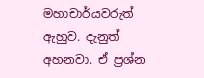මහාචාර්යවරුත් ඇහුව. දැනුත් අහනවා. ඒ ප්‍රශ්න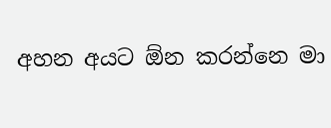අහන අයට ඕන කරන්නෙ මා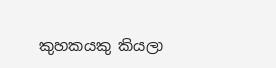කුහකයකු කියලා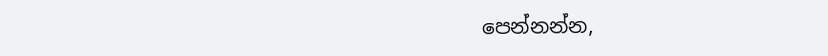පෙන්නන්න,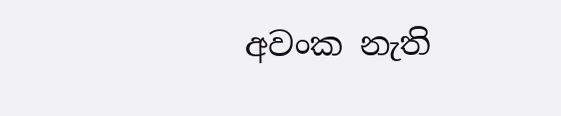අවංක නැති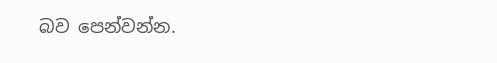බව පෙන්වන්න.